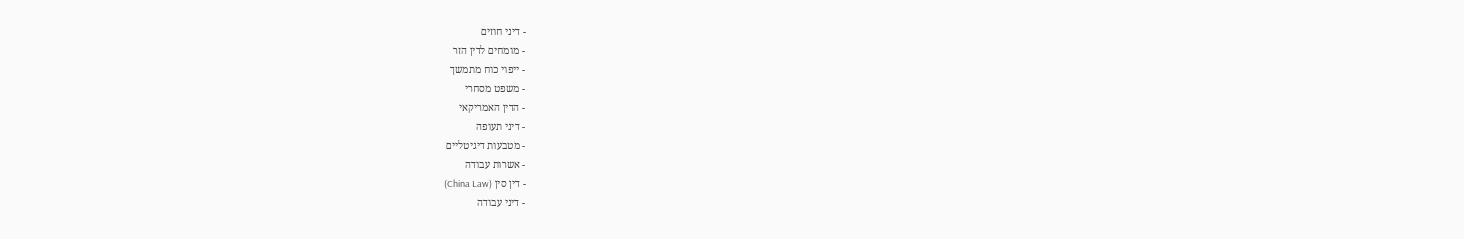- דיני חוזים
- מומחים לדין הזר
- ייפוי כוח מתמשך
- משפט מסחרי
- הדין האמריקאי
- דיני תעופה
- מטבעות דיגיטליים
- אשרות עבודה
- דין סין (China Law)
- דיני עבודה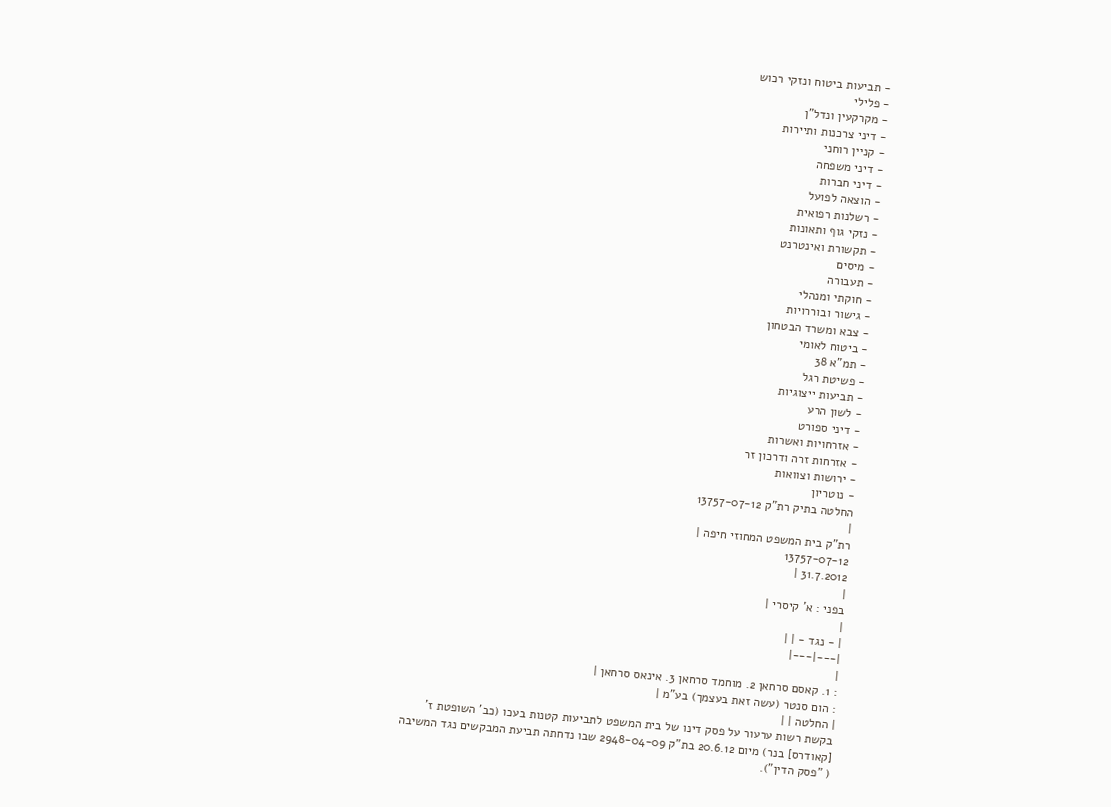- תביעות ביטוח ונזקי רכוש
- פלילי
- מקרקעין ונדל"ן
- דיני צרכנות ותיירות
- קניין רוחני
- דיני משפחה
- דיני חברות
- הוצאה לפועל
- רשלנות רפואית
- נזקי גוף ותאונות
- תקשורת ואינטרנט
- מיסים
- תעבורה
- חוקתי ומנהלי
- גישור ובוררויות
- צבא ומשרד הבטחון
- ביטוח לאומי
- תמ"א 38
- פשיטת רגל
- תביעות ייצוגיות
- לשון הרע
- דיני ספורט
- אזרחויות ואשרות
- אזרחות זרה ודרכון זר
- ירושות וצוואות
- נוטריון
החלטה בתיק רת"ק 13757-07-12
|
רת"ק בית המשפט המחוזי חיפה |
13757-07-12
31.7.2012 |
|
בפני : א' קיסרי |
|
| - נגד - | |
|---|---|
|
: 1. קאסם סרחאן 2. מוחמד סרחאן 3. אינאס סרחאן |
: הום סנטר (עשה זאת בעצמך) בע"מ |
| החלטה | |
בקשת רשות ערעור על פסק דינו של בית המשפט לתביעות קטנות בעכו (כב' השופטת ז' [קאודרס] בנר) מיום 20.6.12 בת"ק 2948-04-09 שבו נדחתה תביעת המבקשים נגד המשיבה ( "פסק הדין").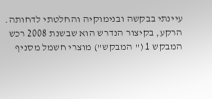עיינתי בבקשה ובנימוקיה והחלטתי לדחותה.
הרקע, בקיצור הנדרש הוא שבשנת 2008 רכש המבקש 1 (" המבקש") מוצרי חשמל מסניף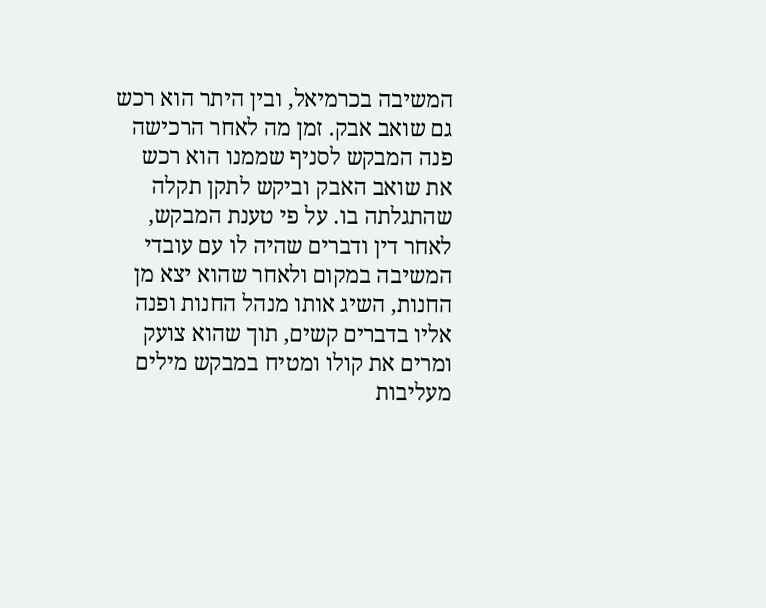המשיבה בכרמיאל, ובין היתר הוא רכש גם שואב אבק. זמן מה לאחר הרכישה פנה המבקש לסניף שממנו הוא רכש את שואב האבק וביקש לתקן תקלה שהתגלתה בו. על פי טענת המבקש, לאחר דין ודברים שהיה לו עם עובדי המשיבה במקום ולאחר שהוא יצא מן החנות, השיג אותו מנהל החנות ופנה אליו בדברים קשים, תוך שהוא צועק ומרים את קולו ומטיח במבקש מילים מעליבות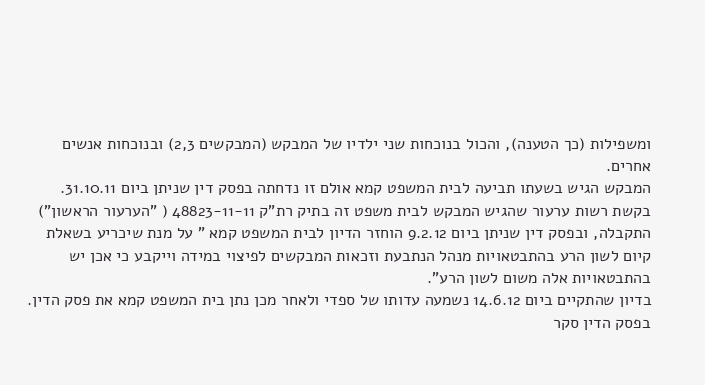ומשפילות (כך הטענה), והכול בנוכחות שני ילדיו של המבקש (המבקשים 2,3) ובנוכחות אנשים אחרים.
המבקש הגיש בשעתו תביעה לבית המשפט קמא אולם זו נדחתה בפסק דין שניתן ביום 31.10.11.
בקשת רשות ערעור שהגיש המבקש לבית משפט זה בתיק רת"ק 48823-11-11 ( "הערעור הראשון") התקבלה, ובפסק דין שניתן ביום 9.2.12 הוחזר הדיון לבית המשפט קמא " על מנת שיכריע בשאלת קיום לשון הרע בהתבטאויות מנהל הנתבעת וזכאות המבקשים לפיצוי במידה וייקבע כי אכן יש בהתבטאויות אלה משום לשון הרע".
בדיון שהתקיים ביום 14.6.12 נשמעה עדותו של ספדי ולאחר מכן נתן בית המשפט קמא את פסק הדין.
בפסק הדין סקר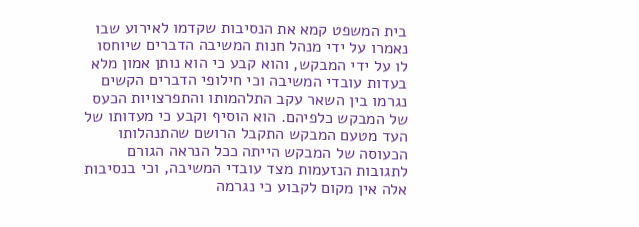בית המשפט קמא את הנסיבות שקדמו לאירוע שבו נאמרו על ידי מנהל חנות המשיבה הדברים שיוחסו לו על ידי המבקש, והוא קבע כי הוא נותן אמון מלא בעדות עובדי המשיבה וכי חילופי הדברים הקשים נגרמו בין השאר עקב התלהמותו והתפרצויות הכעס של המבקש כלפיהם. הוא הוסיף וקבע כי מעדותו של העד מטעם המבקש התקבל הרושם שהתנהלותו הכעוסה של המבקש הייתה ככל הנראה הגורם לתגובות הנזעמות מצד עובדי המשיבה, וכי בנסיבות אלה אין מקום לקבוע כי נגרמה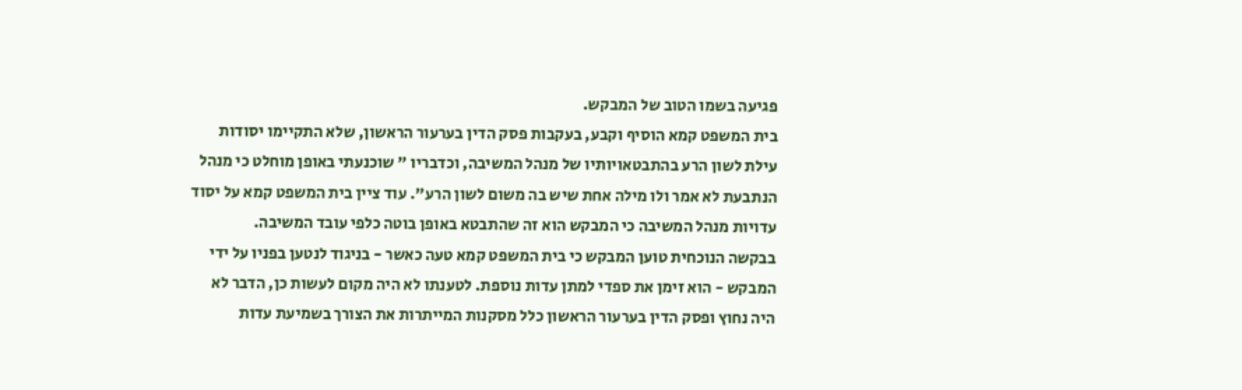פגיעה בשמו הטוב של המבקש.
בית המשפט קמא הוסיף וקבע, בעקבות פסק הדין בערעור הראשון, שלא התקיימו יסודות עילת לשון הרע בהתבטאויותיו של מנהל המשיבה, וכדבריו " שוכנעתי באופן מוחלט כי מנהל הנתבעת לא אמר ולו מילה אחת שיש בה משום לשון הרע". עוד ציין בית המשפט קמא על יסוד עדויות מנהל המשיבה כי המבקש הוא זה שהתבטא באופן בוטה כלפי עובד המשיבה.
בבקשה הנוכחית טוען המבקש כי בית המשפט קמא טעה כאשר - בניגוד לנטען בפניו על ידי המבקש - הוא זימן את ספדי למתן עדות נוספת. לטענתו לא היה מקום לעשות כן, הדבר לא היה נחוץ ופסק הדין בערעור הראשון כלל מסקנות המייתרות את הצורך בשמיעת עדות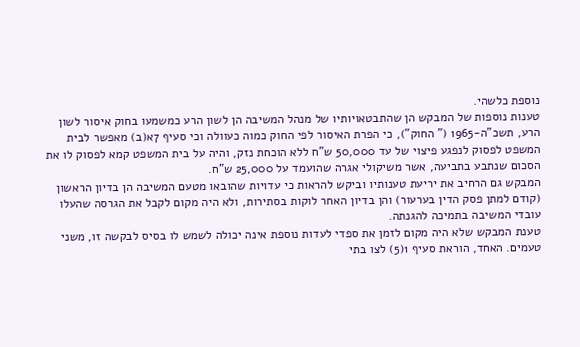נוספת כלשהי.
טענות נוספות של המבקש הן שהתבטאויותיו של מנהל המשיבה הן לשון הרע כמשמעו בחוק איסור לשון הרע, תשכ"ה-1965 (" החוק"), כי הפרת האיסור לפי החוק כמוה כעוולה וכי סעיף 7א(ב) מאפשר לבית המשפט לפסוק לנפגע פיצוי של עד 50,000 ש"ח ללא הוכחת נזק, והיה על בית המשפט קמא לפסוק לו את הסכום שנתבע בתביעה, אשר משיקולי אגרה שהועמד על 25,000 ש"ח.
המבקש גם הרחיב את יריעת טענותיו וביקש להראות כי עדויות שהובאו מטעם המשיבה הן בדיון הראשון (קודם למתן פסק הדין בערעור) והן בדיון האחר לוקות בסתירות, ולא היה מקום לקבל את הגרסה שהעלו עובדי המשיבה בתמיכה להגנתה.
טענת המבקש שלא היה מקום לזמן את ספדי לעדות נוספת אינה יכולה לשמש לו בסיס לבקשה זו, משני טעמים. האחד, הוראת סעיף 1(5) לצו בתי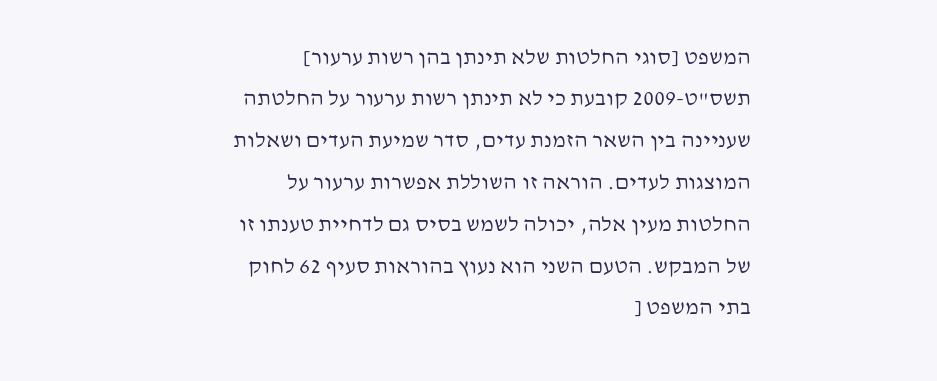המשפט [סוגי החלטות שלא תינתן בהן רשות ערעור] תשס"ט-2009 קובעת כי לא תינתן רשות ערעור על החלטתה שעניינה בין השאר הזמנת עדים, סדר שמיעת העדים ושאלות המוצגות לעדים. הוראה זו השוללת אפשרות ערעור על החלטות מעין אלה, יכולה לשמש בסיס גם לדחיית טענתו זו של המבקש. הטעם השני הוא נעוץ בהוראות סעיף 62 לחוק בתי המשפט [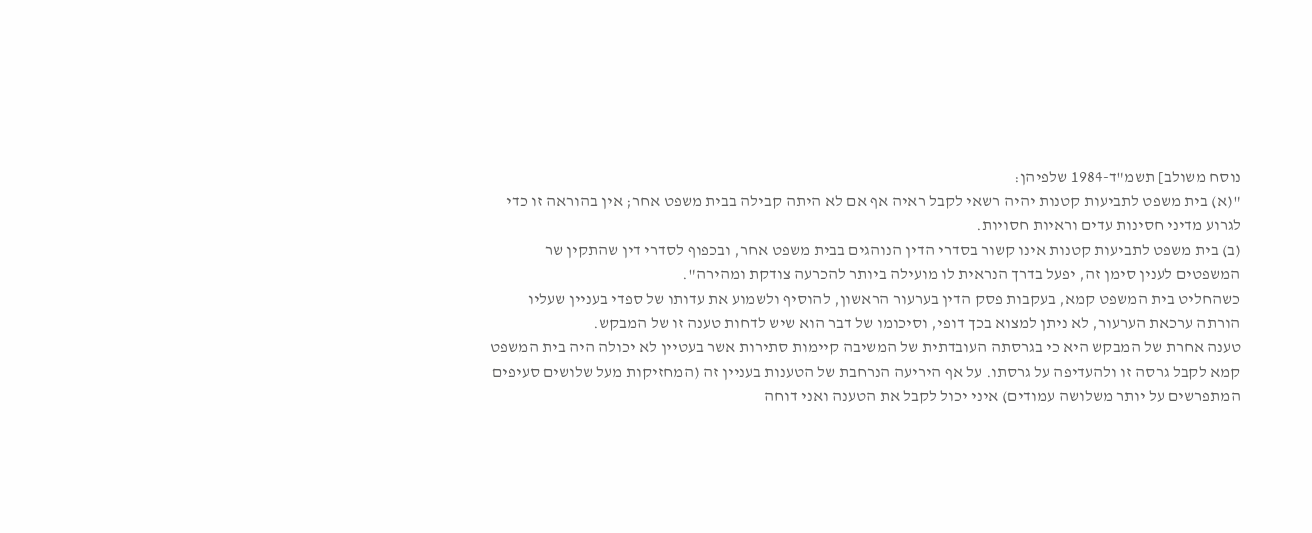נוסח משולב] תשמ"ד-1984 שלפיהן:
"(א) בית משפט לתביעות קטנות יהיה רשאי לקבל ראיה אף אם לא היתה קבילה בבית משפט אחר; אין בהוראה זו כדי לגרוע מדיני חסינות עדים וראיות חסויות.
(ב) בית משפט לתביעות קטנות אינו קשור בסדרי הדין הנוהגים בבית משפט אחר, ובכפוף לסדרי דין שהתקין שר המשפטים לענין סימן זה, יפעל בדרך הנראית לו מועילה ביותר להכרעה צודקת ומהירה".
כשהחליט בית המשפט קמא, בעקבות פסק הדין בערעור הראשון, להוסיף ולשמוע את עדותו של ספדי בעניין שעליו הורתה ערכאת הערעור, לא ניתן למצוא בכך דופי, וסיכומו של דבר הוא שיש לדחות טענה זו של המבקש.
טענה אחרת של המבקש היא כי בגרסתה העובדתית של המשיבה קיימות סתירות אשר בעטיין לא יכולה היה בית המשפט קמא לקבל גרסה זו ולהעדיפה על גרסתו. על אף היריעה הנרחבת של הטענות בעניין זה (המחזיקות מעל שלושים סעיפים המתפרשים על יותר משלושה עמודים) איני יכול לקבל את הטענה ואני דוחה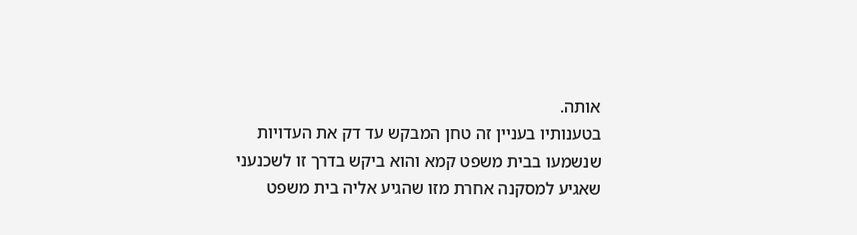אותה.
בטענותיו בעניין זה טחן המבקש עד דק את העדויות שנשמעו בבית משפט קמא והוא ביקש בדרך זו לשכנעני שאגיע למסקנה אחרת מזו שהגיע אליה בית משפט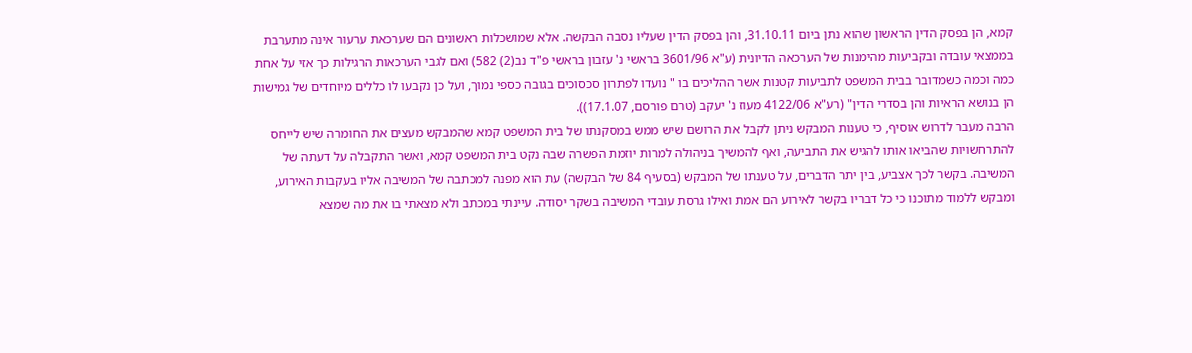קמא, הן בפסק הדין הראשון שהוא נתן ביום 31.10.11, והן בפסק הדין שעליו נסבה הבקשה. אלא שמושכלות ראשונים הם שערכאת ערעור אינה מתערבת בממצאי עובדה ובקביעות מהימנות של הערכאה הדיונית (ע"א 3601/96 בראשי נ' עזבון בראשי פ"ד נב(2) 582) ואם לגבי הערכאות הרגילות כך אזי על אחת כמה וכמה כשמדובר בבית המשפט לתביעות קטנות אשר ההליכים בו " נועדו לפתרון סכסוכים בגובה כספי נמוך, ועל כן נקבעו לו כללים מיוחדים של גמישות הן בנושא הראיות והן בסדרי הדין" (רע"א 4122/06 מעוז נ' יעקב (טרם פורסם, 17.1.07)).
הרבה מעבר לדרוש אוסיף, כי טענות המבקש ניתן לקבל את הרושם שיש ממש במסקנתו של בית המשפט קמא שהמבקש מעצים את החומרה שיש לייחס להתרחשויות שהביאו אותו להגיש את התביעה, ואף להמשיך בניהולה למרות יוזמת הפשרה שבה נקט בית המשפט קמא, ואשר התקבלה על דעתה של המשיבה. בקשר לכך אצביע, בין יתר הדברים, על טענתו של המבקש (בסעיף 84 של הבקשה) עת הוא מפנה למכתבה של המשיבה אליו בעקבות האירוע, ומבקש ללמוד מתוכנו כי כל דבריו בקשר לאירוע הם אמת ואילו גרסת עובדי המשיבה בשקר יסודה. עיינתי במכתב ולא מצאתי בו את מה שמצא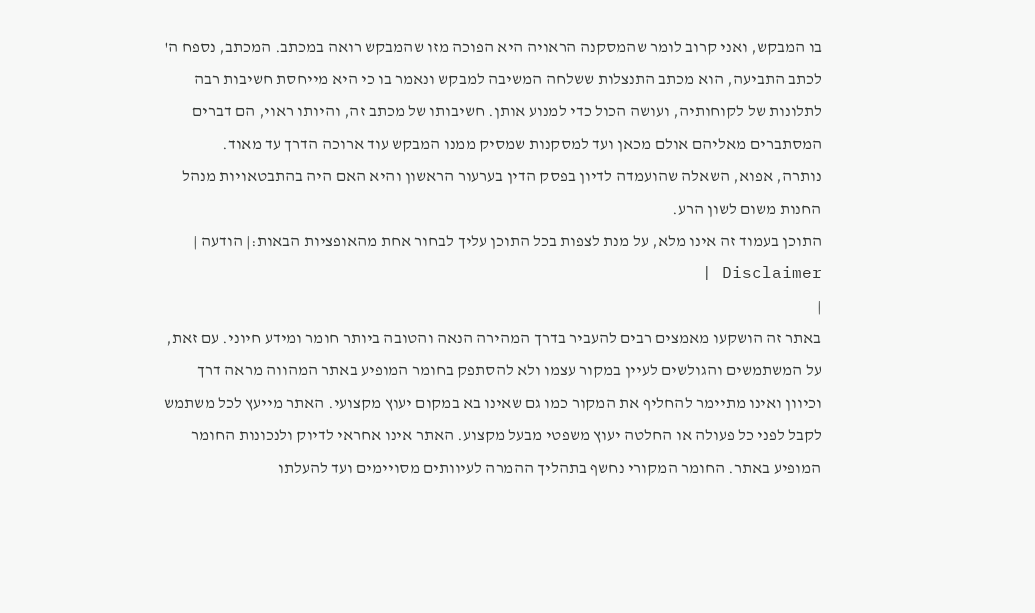בו המבקש, ואני קרוב לומר שהמסקנה הראויה היא הפוכה מזו שהמבקש רואה במכתב. המכתב, נספח ה' לכתב התביעה, הוא מכתב התנצלות ששלחה המשיבה למבקש ונאמר בו כי היא מייחסת חשיבות רבה לתלונות של לקוחותיה, ועושה הכול כדי למנוע אותן. חשיבותו של מכתב זה, והיותו ראוי, הם דברים המסתברים מאליהם אולם מכאן ועד למסקנות שמסיק ממנו המבקש עוד ארוכה הדרך עד מאוד.
נותרה, אפוא, השאלה שהועמדה לדיון בפסק הדין בערעור הראשון והיא האם היה בהתבטאויות מנהל החנות משום לשון הרע.
התוכן בעמוד זה אינו מלא, על מנת לצפות בכל התוכן עליך לבחור אחת מהאופציות הבאות:| הודעה | Disclaimer |
|
באתר זה הושקעו מאמצים רבים להעביר בדרך המהירה הנאה והטובה ביותר חומר ומידע חיוני. עם זאת, על המשתמשים והגולשים לעיין במקור עצמו ולא להסתפק בחומר המופיע באתר המהווה מראה דרך וכיוון ואינו מתיימר להחליף את המקור כמו גם שאינו בא במקום יעוץ מקצועי. האתר מייעץ לכל משתמש לקבל לפני כל פעולה או החלטה יעוץ משפטי מבעל מקצוע. האתר אינו אחראי לדיוק ולנכונות החומר המופיע באתר. החומר המקורי נחשף בתהליך ההמרה לעיוותים מסויימים ועד להעלתו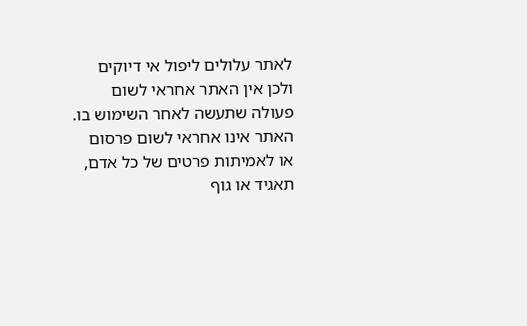לאתר עלולים ליפול אי דיוקים ולכן אין האתר אחראי לשום פעולה שתעשה לאחר השימוש בו. האתר אינו אחראי לשום פרסום או לאמיתות פרטים של כל אדם, תאגיד או גוף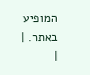המופיע באתר. |
|